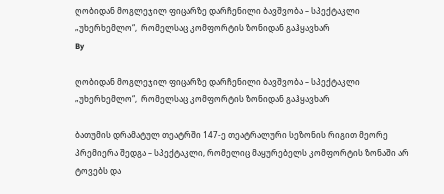ღობიდან მოგლეჯილ ფიცარზე დარჩენილი ბავშვობა – სპექტაკლი „უხერხემლო“,  რომელსაც კომფორტის ზონიდან გაჰყავხარ
By

ღობიდან მოგლეჯილ ფიცარზე დარჩენილი ბავშვობა – სპექტაკლი „უხერხემლო“,  რომელსაც კომფორტის ზონიდან გაჰყავხარ

ბათუმის დრამატულ თეატრში 147-ე თეატრალური სეზონის რიგით მეორე პრემიერა შედგა – სპექტაკლი, რომელიც მაყურებელს კომფორტის ზონაში არ ტოვებს და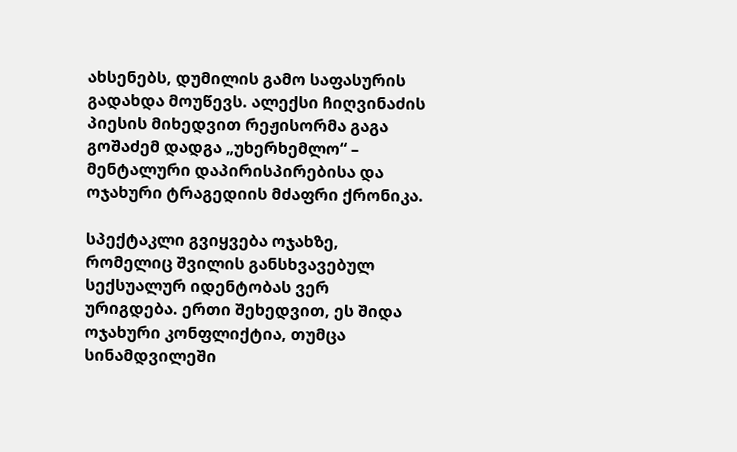ახსენებს, დუმილის გამო საფასურის გადახდა მოუწევს. ალექსი ჩიღვინაძის პიესის მიხედვით რეჟისორმა გაგა გოშაძემ დადგა „უხერხემლო“ – მენტალური დაპირისპირებისა და ოჯახური ტრაგედიის მძაფრი ქრონიკა.

სპექტაკლი გვიყვება ოჯახზე, რომელიც შვილის განსხვავებულ სექსუალურ იდენტობას ვერ ურიგდება. ერთი შეხედვით, ეს შიდა ოჯახური კონფლიქტია, თუმცა სინამდვილეში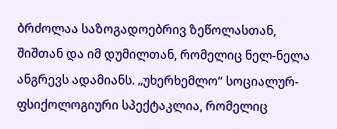ბრძოლაა საზოგადოებრივ ზეწოლასთან, შიშთან და იმ დუმილთან, რომელიც ნელ-ნელა ანგრევს ადამიანს. „უხერხემლო“ სოციალურ-ფსიქოლოგიური სპექტაკლია, რომელიც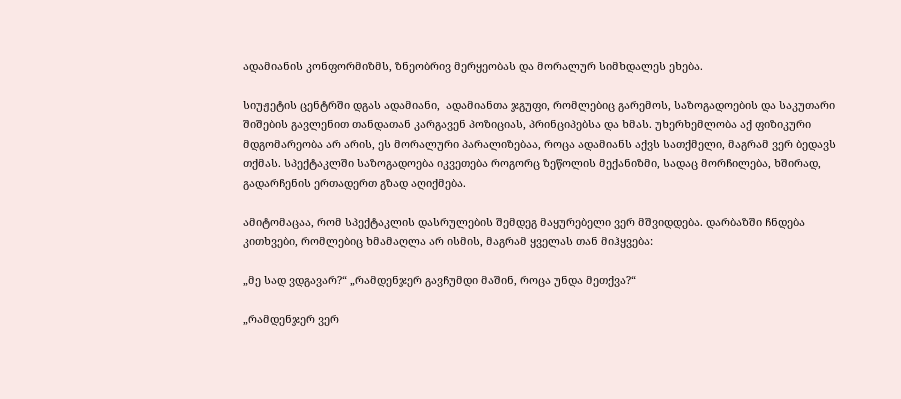ადამიანის კონფორმიზმს, ზნეობრივ მერყეობას და მორალურ სიმხდალეს ეხება.

სიუჟეტის ცენტრში დგას ადამიანი,  ადამიანთა ჯგუფი, რომლებიც გარემოს, საზოგადოების და საკუთარი შიშების გავლენით თანდათან კარგავენ პოზიციას, პრინციპებსა და ხმას. უხერხემლობა აქ ფიზიკური მდგომარეობა არ არის, ეს მორალური პარალიზებაა, როცა ადამიანს აქვს სათქმელი, მაგრამ ვერ ბედავს თქმას. სპექტაკლში საზოგადოება იკვეთება როგორც ზეწოლის მექანიზმი, სადაც მორჩილება, ხშირად, გადარჩენის ერთადერთ გზად აღიქმება.

ამიტომაცაა, რომ სპექტაკლის დასრულების შემდეგ მაყურებელი ვერ მშვიდდება. დარბაზში ჩნდება კითხვები, რომლებიც ხმამაღლა არ ისმის, მაგრამ ყველას თან მიჰყვება:

„მე სად ვდგავარ?“ „რამდენჯერ გავჩუმდი მაშინ, როცა უნდა მეთქვა?“

„რამდენჯერ ვერ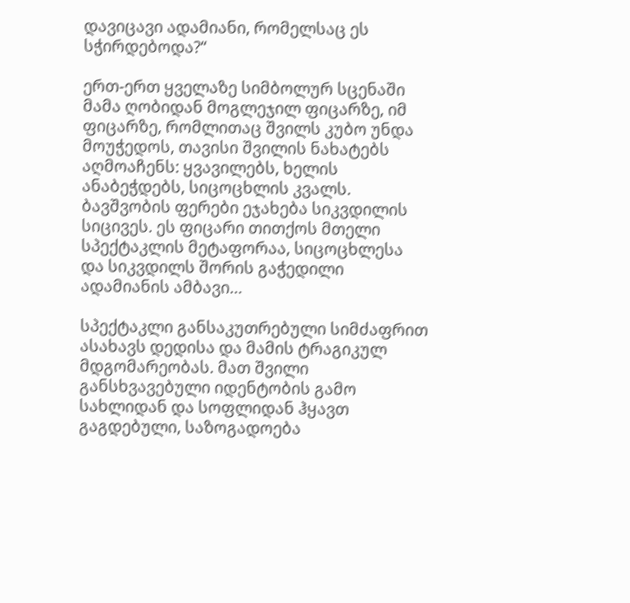დავიცავი ადამიანი, რომელსაც ეს სჭირდებოდა?“

ერთ-ერთ ყველაზე სიმბოლურ სცენაში მამა ღობიდან მოგლეჯილ ფიცარზე, იმ ფიცარზე, რომლითაც შვილს კუბო უნდა მოუჭედოს, თავისი შვილის ნახატებს აღმოაჩენს: ყვავილებს, ხელის ანაბეჭდებს, სიცოცხლის კვალს. ბავშვობის ფერები ეჯახება სიკვდილის სიცივეს. ეს ფიცარი თითქოს მთელი სპექტაკლის მეტაფორაა, სიცოცხლესა და სიკვდილს შორის გაჭედილი ადამიანის ამბავი…

სპექტაკლი განსაკუთრებული სიმძაფრით ასახავს დედისა და მამის ტრაგიკულ მდგომარეობას. მათ შვილი განსხვავებული იდენტობის გამო სახლიდან და სოფლიდან ჰყავთ გაგდებული, საზოგადოება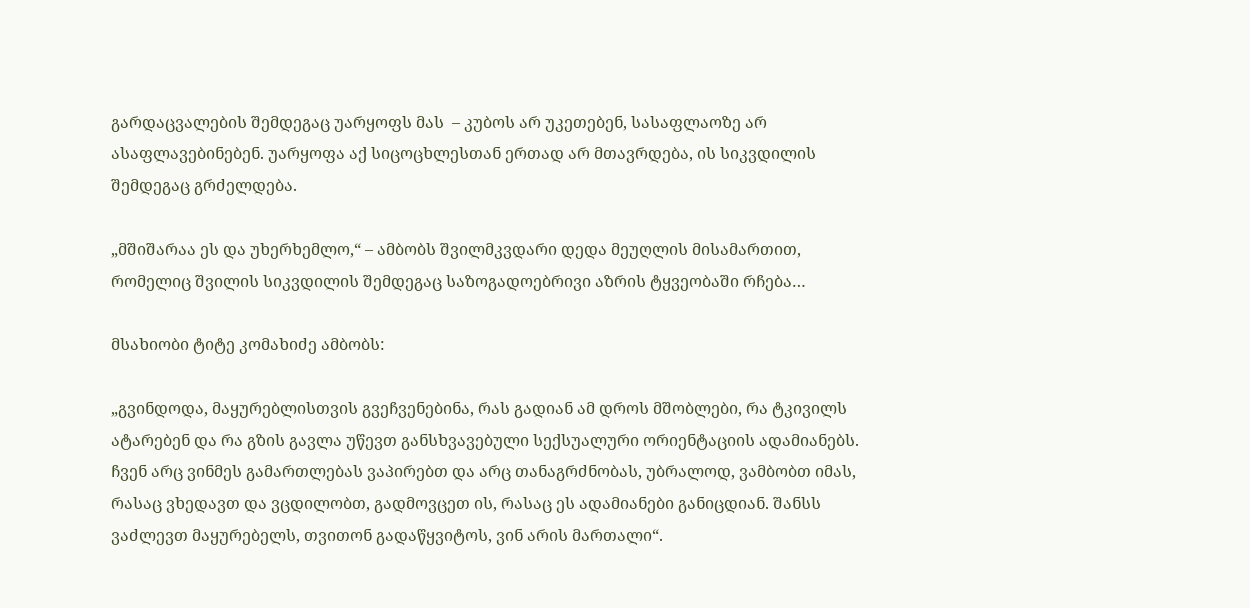გარდაცვალების შემდეგაც უარყოფს მას  – კუბოს არ უკეთებენ, სასაფლაოზე არ ასაფლავებინებენ. უარყოფა აქ სიცოცხლესთან ერთად არ მთავრდება, ის სიკვდილის შემდეგაც გრძელდება.

„მშიშარაა ეს და უხერხემლო,“ – ამბობს შვილმკვდარი დედა მეუღლის მისამართით, რომელიც შვილის სიკვდილის შემდეგაც საზოგადოებრივი აზრის ტყვეობაში რჩება…

მსახიობი ტიტე კომახიძე ამბობს:

„გვინდოდა, მაყურებლისთვის გვეჩვენებინა, რას გადიან ამ დროს მშობლები, რა ტკივილს ატარებენ და რა გზის გავლა უწევთ განსხვავებული სექსუალური ორიენტაციის ადამიანებს. ჩვენ არც ვინმეს გამართლებას ვაპირებთ და არც თანაგრძნობას, უბრალოდ, ვამბობთ იმას, რასაც ვხედავთ და ვცდილობთ, გადმოვცეთ ის, რასაც ეს ადამიანები განიცდიან. შანსს ვაძლევთ მაყურებელს, თვითონ გადაწყვიტოს, ვინ არის მართალი“.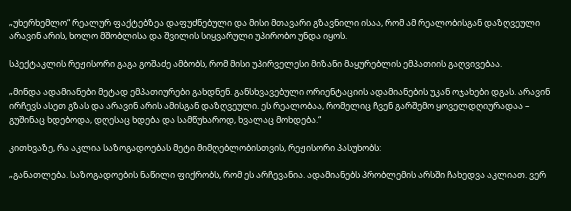„უხერხემლო“ რეალურ ფაქტებზეა დაფუძნებული და მისი მთავარი გზავნილი ისაა, რომ ამ რეალობისგან დაზღვეული არავინ არის, ხოლო მშობლისა და შვილის სიყვარული უპირობო უნდა იყოს.

სპექტაკლის რეჟისორი გაგა გოშაძე ამბობს, რომ მისი უპირველესი მიზანი მაყურებლის ემპათიის გაღვივებაა.

„მინდა ადამიანები მეტად ემპათიურები გახდნენ. განსხვავებული ორიენტაციის ადამიანების უკან ოჯახები დგას. არავინ ირჩევს ასეთ გზას და არავინ არის ამისგან დაზღვეული. ეს რეალობაა, რომელიც ჩვენ გარშემო ყოველდღიურადაა – გუშინაც ხდებოდა, დღესაც ხდება და სამწუხაროდ, ხვალაც მოხდება.“

კითხვაზე, რა აკლია საზოგადოებას მეტი მიმღებლობისთვის, რეჟისორი პასუხობს:

„განათლება. საზოგადოების ნაწილი ფიქრობს, რომ ეს არჩევანია. ადამიანებს პრობლემის არსში ჩახედვა აკლიათ. ვერ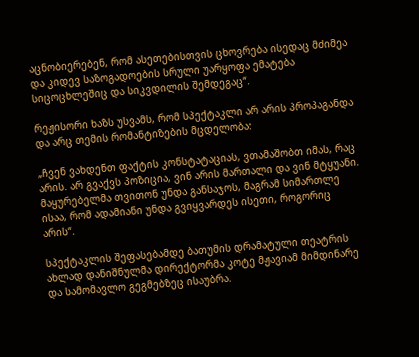აცნობიერებენ, რომ ასეთებისთვის ცხოვრება ისედაც მძიმეა და კიდევ საზოგადოების სრული უარყოფა ემატება სიცოცხლეშიც და სიკვდილის შემდეგაც“.

რეჟისორი ხაზს უსვამს, რომ სპექტაკლი არ არის პროპაგანდა და არც თემის რომანტიზების მცდელობა:

„ჩვენ ვახდენთ ფაქტის კონსტატაციას, ვთამაშობთ იმას, რაც არის. არ გვაქვს პოზიცია, ვინ არის მართალი და ვინ მტყუანი. მაყურებელმა თვითონ უნდა განსაჯოს, მაგრამ სიმართლე ისაა, რომ ადამიანი უნდა გვიყვარდეს ისეთი, როგორიც არის“.

სპექტაკლის შეფასებამდე ბათუმის დრამატული თეატრის ახლად დანიშნულმა დირექტორმა კოტე მჟავიამ მიმდინარე და სამომავლო გეგმებზეც ისაუბრა.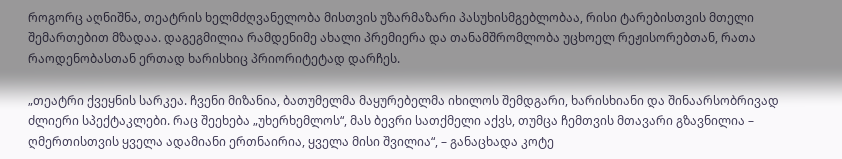როგორც აღნიშნა, თეატრის ხელმძღვანელობა მისთვის უზარმაზარი პასუხისმგებლობაა, რისი ტარებისთვის მთელი შემართებით მზადაა. დაგეგმილია რამდენიმე ახალი პრემიერა და თანამშრომლობა უცხოელ რეჟისორებთან, რათა რაოდენობასთან ერთად ხარისხიც პრიორიტეტად დარჩეს.

„თეატრი ქვეყნის სარკეა. ჩვენი მიზანია, ბათუმელმა მაყურებელმა იხილოს შემდგარი, ხარისხიანი და შინაარსობრივად ძლიერი სპექტაკლები. რაც შეეხება „უხერხემლოს“, მას ბევრი სათქმელი აქვს, თუმცა ჩემთვის მთავარი გზავნილია – ღმერთისთვის ყველა ადამიანი ერთნაირია, ყველა მისი შვილია“, – განაცხადა კოტე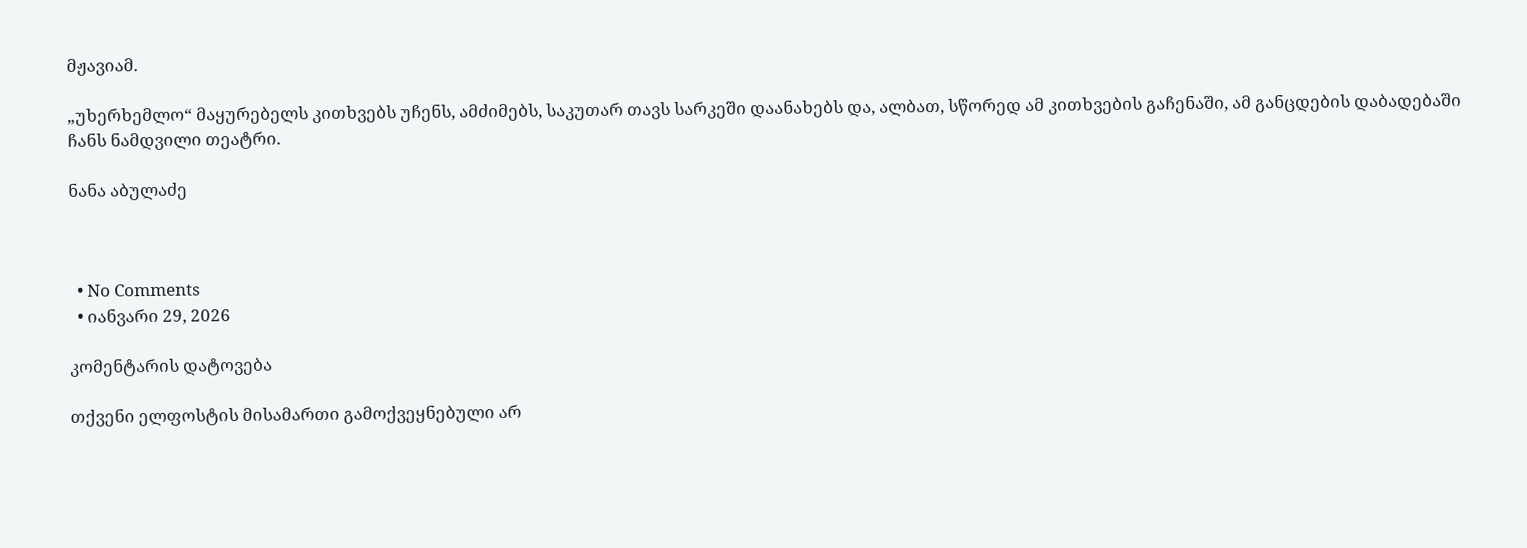მჟავიამ.

„უხერხემლო“ მაყურებელს კითხვებს უჩენს, ამძიმებს, საკუთარ თავს სარკეში დაანახებს და, ალბათ, სწორედ ამ კითხვების გაჩენაში, ამ განცდების დაბადებაში ჩანს ნამდვილი თეატრი.

ნანა აბულაძე



  • No Comments
  • იანვარი 29, 2026

კომენტარის დატოვება

თქვენი ელფოსტის მისამართი გამოქვეყნებული არ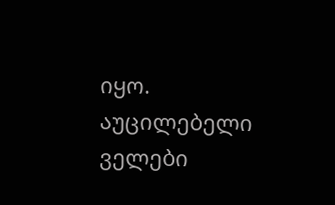იყო. აუცილებელი ველები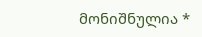მონიშნულია *